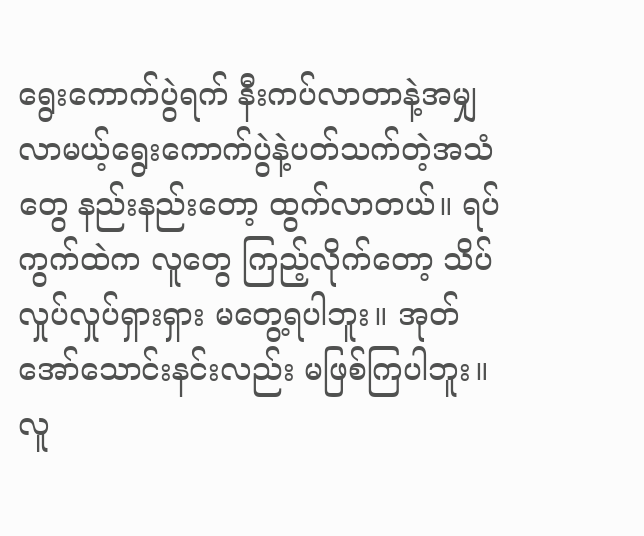ရွေးကောက်ပွဲရက် နီးကပ်လာတာနဲ့အမျှ လာမယ့်ရွေးကောက်ပွဲနဲ့ပတ်သက်တဲ့အသံတွေ နည်းနည်းတော့ ထွက်လာတယ်။ ရပ်ကွက်ထဲက လူတွေ ကြည့်လိုက်တော့ သိပ်လှုပ်လှုပ်ရှားရှား မတွေ့ရပါဘူး။ အုတ်အော်သောင်းနင်းလည်း မဖြစ်ကြပါဘူး။
လူ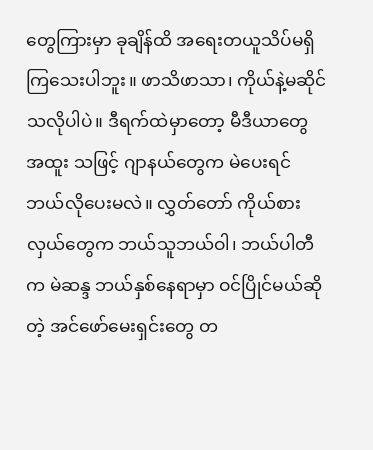တွေကြားမှာ ခုချိန်ထိ အရေးတယူသိပ်မရှိကြသေးပါဘူး။ ဖာသိဖာသာ၊ ကိုယ်နဲ့မဆိုင်သလိုပါပဲ။ ဒီရက်ထဲမှာတော့ မီဒီယာတွေ အထူး သဖြင့် ဂျာနယ်တွေက မဲပေးရင် ဘယ်လိုပေးမလဲ။ လွှတ်တော် ကိုယ်စားလှယ်တွေက ဘယ်သူဘယ်ဝါ၊ ဘယ်ပါတီက မဲဆန္ဒ ဘယ်နှစ်နေရာမှာ ဝင်ပြိုင်မယ်ဆိုတဲ့ အင်ဖော်မေးရှင်းတွေ တ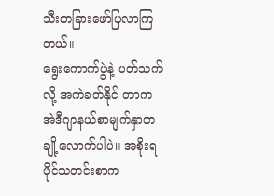သီးတခြားဖော်ပြလာကြတယ်။
ရွေးကောက်ပွဲနဲ့ ပတ်သက်လို့ အကဲခတ်နိုင် တာက အဲဒီဂျာနယ်စာမျက်နှာတချို့လောက်ပါပဲ။ အစိုးရပိုင်သတင်းစာက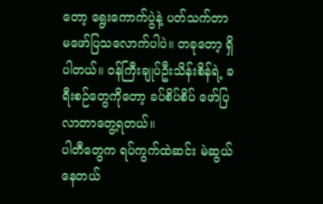တော့ ရွေးကောက်ပွဲနဲ့ ပတ်သက်တာ မဖော်ပြသလောက်ပါပဲ။ တခုတော့ ရှိပါတယ်။ ဝန်ကြီးချုပ်ဦးသိန်းစိန်ရဲ့ ခရီးစဉ်တွေကိုတော့ ခပ်စိပ်စိပ် ဖော်ပြလာတာတွေ့ရတယ်။
ပါတီတွေက ရပ်ကွက်ထဲဆင်း မဲဆွယ်နေတယ်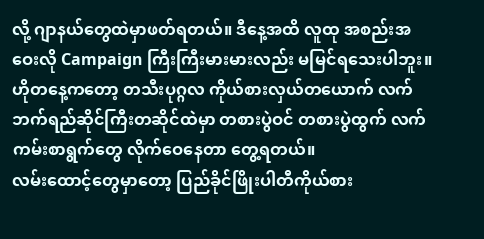လို့ ဂျာနယ်တွေထဲမှာဖတ်ရတယ်။ ဒီနေ့အထိ လူထု အစည်းအဝေးလို Campaign ကြီးကြီးမားမားလည်း မမြင်ရသေးပါဘူး။ ဟိုတနေ့ကတော့ တသီးပုဂ္ဂလ ကိုယ်စားလှယ်တယောက် လက်ဘက်ရည်ဆိုင်ကြီးတဆိုင်ထဲမှာ တစားပွဲဝင် တစားပွဲထွက် လက်ကမ်းစာရွက်တွေ လိုက်ဝေနေတာ တွေ့ရတယ်။
လမ်းထောင့်တွေမှာတော့ ပြည်ခိုင်ဖြိုးပါတီကိုယ်စား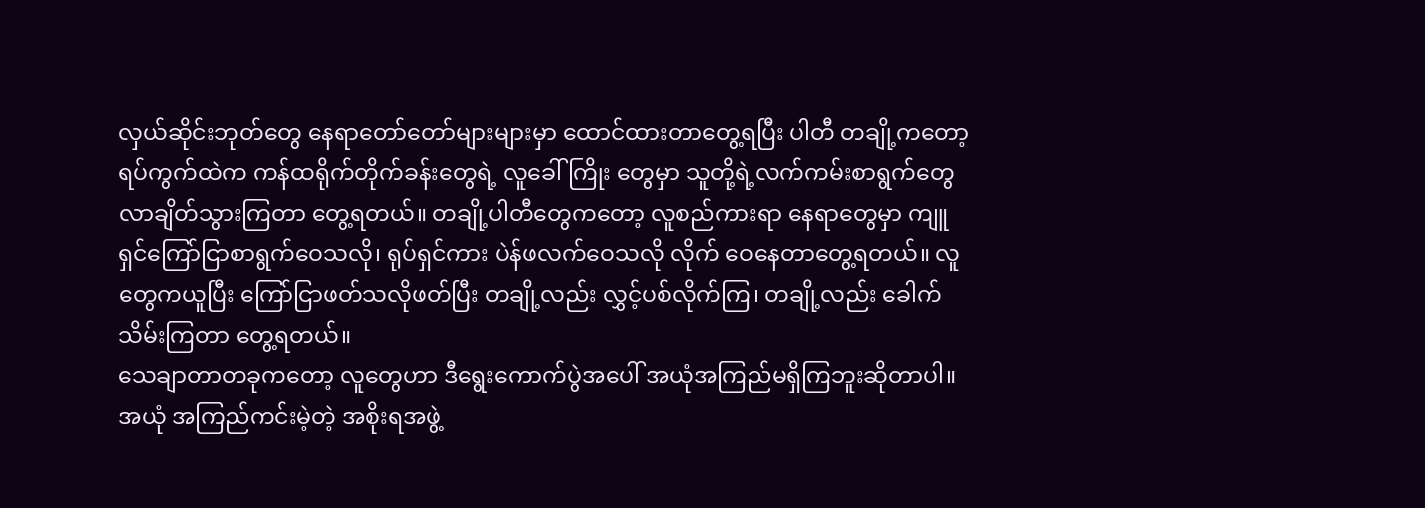လှယ်ဆိုင်းဘုတ်တွေ နေရာတော်တော်များများမှာ ထောင်ထားတာတွေ့ရပြီး ပါတီ တချို့ကတော့ ရပ်ကွက်ထဲက ကန်ထရိုက်တိုက်ခန်းတွေရဲ့ လူခေါ်ကြိုး တွေမှာ သူတို့ရဲ့လက်ကမ်းစာရွက်တွေ လာချိတ်သွားကြတာ တွေ့ရတယ်။ တချို့ပါတီတွေကတော့ လူစည်ကားရာ နေရာတွေမှာ ကျူရှင်ကြော်ငြာစာရွက်ဝေသလို၊ ရုပ်ရှင်ကား ပဲန်ဖလက်ဝေသလို လိုက် ဝေနေတာတွေ့ရတယ်။ လူတွေကယူပြီး ကြော်ငြာဖတ်သလိုဖတ်ပြီး တချို့လည်း လွှင့်ပစ်လိုက်ကြ၊ တချို့လည်း ခေါက်သိမ်းကြတာ တွေ့ရတယ်။
သေချာတာတခုကတော့ လူတွေဟာ ဒီရွေးကောက်ပွဲအပေါ် အယုံအကြည်မရှိကြဘူးဆိုတာပါ။ အယုံ အကြည်ကင်းမဲ့တဲ့ အစိုးရအဖွဲ့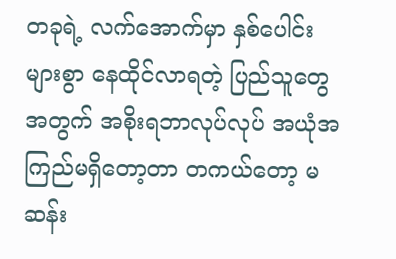တခုရဲ့ လက်အောက်မှာ နှစ်ပေါင်းများစွာ နေထိုင်လာရတဲ့ ပြည်သူတွေ အတွက် အစိုးရဘာလုပ်လုပ် အယုံအကြည်မရှိတော့တာ တကယ်တော့ မဆန်း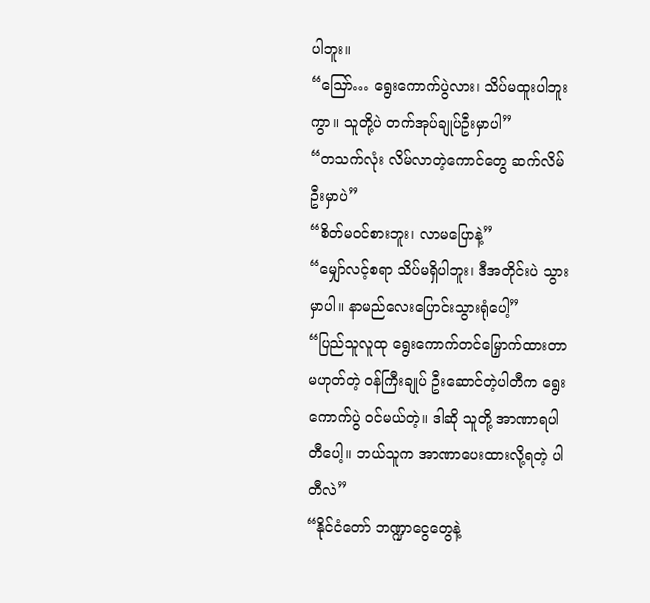ပါဘူး။
“သြော်… ရွေးကောက်ပွဲလား၊ သိပ်မထူးပါဘူးကွာ။ သူတို့ပဲ တက်အုပ်ချုပ်ဦးမှာပါ”
“တသက်လုံး လိမ်လာတဲ့ကောင်တွေ ဆက်လိမ်ဦးမှာပဲ”
“စိတ်မဝင်စားဘူး၊ လာမပြောနဲ့”
“မျှော်လင့်စရာ သိပ်မရှိပါဘူး၊ ဒီအတိုင်းပဲ သွားမှာပါ။ နာမည်လေးပြောင်းသွားရုံပေါ့”
“ပြည်သူလူထု ရွေးကောက်တင်မြှောက်ထားတာမဟုတ်တဲ့ ဝန်ကြီးချုပ် ဦးဆောင်တဲ့ပါတီက ရွေးကောက်ပွဲ ဝင်မယ်တဲ့။ ဒါဆို သူတို့ အာဏာရပါတီပေါ့။ ဘယ်သူက အာဏာပေးထားလို့ရတဲ့ ပါတီလဲ”
“နိုင်ငံတော် ဘဏ္ဍာငွေတွေနဲ့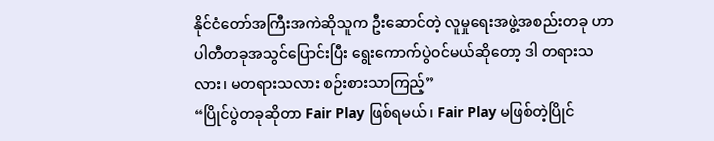နိုင်ငံတော်အကြီးအကဲဆိုသူက ဦးဆောင်တဲ့ လူမှုရေးအဖွဲ့အစည်းတခု ဟာ ပါတီတခုအသွင်ပြောင်းပြီး ရွေးကောက်ပွဲဝင်မယ်ဆိုတော့ ဒါ တရားသလား၊ မတရားသလား စဉ်းစားသာကြည့်”
“ပြိုင်ပွဲတခုဆိုတာ Fair Play ဖြစ်ရမယ်၊ Fair Play မဖြစ်တဲ့ပြိုင်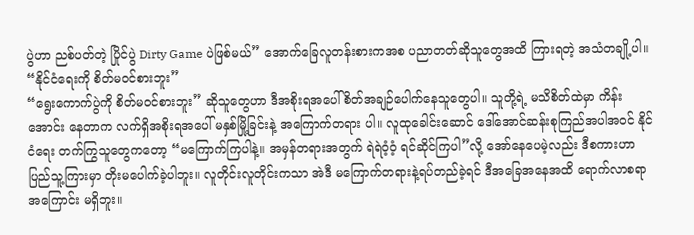ပွဲဟာ ညစ်ပတ်တဲ့ ပြိုင်ပွဲ Dirty Game ပဲဖြစ်မယ်” အောက်ခြေလူတန်းစားကအစ ပညာတတ်ဆိုသူတွေအထိ ကြားရတဲ့ အသံတချို့ပါ။
“နိုင်ငံရေးကို စိတ်မဝင်စားဘူး”
“ရွေးကောက်ပွဲကို စိတ်မဝင်စားဘူး” ဆိုသူတွေဟာ ဒီအစိုးရအပေါ် စိတ်အချဉ်ပေါက်နေသူတွေပါ။ သူတို့ရဲ့ မသိစိတ်ထဲမှာ ကိန်းအောင်း နေတာက လက်ရှိအစိုးရအပေါ် မနှစ်မြို့ခြင်းနဲ့ အကြောက်တရား ပါ။ လူထုခေါင်းဆောင် ဒေါ်အောင်ဆန်းစုကြည်အပါအဝင် နိုင်ငံရေး တက်ကြွသူတွေကတော့ “မကြောက်ကြပါနဲ့။ အမှန်တရားအတွက် ရဲရဲဝံ့ဝံ့ ရင်ဆိုင်ကြပါ”လို့ အော်နေပေမဲ့လည်း ဒီစကားဟာ ပြည်သူ့ကြားမှာ တိုးမပေါက်ခဲ့ပါဘူး။ လူတိုင်းလူတိုင်းကသာ အဲဒီ မကြောက်တရားနဲ့ရပ်တည်ခဲ့ရင် ဒီအခြေအနေအထိ ရောက်လာစရာ အကြောင်း မရှိဘူး။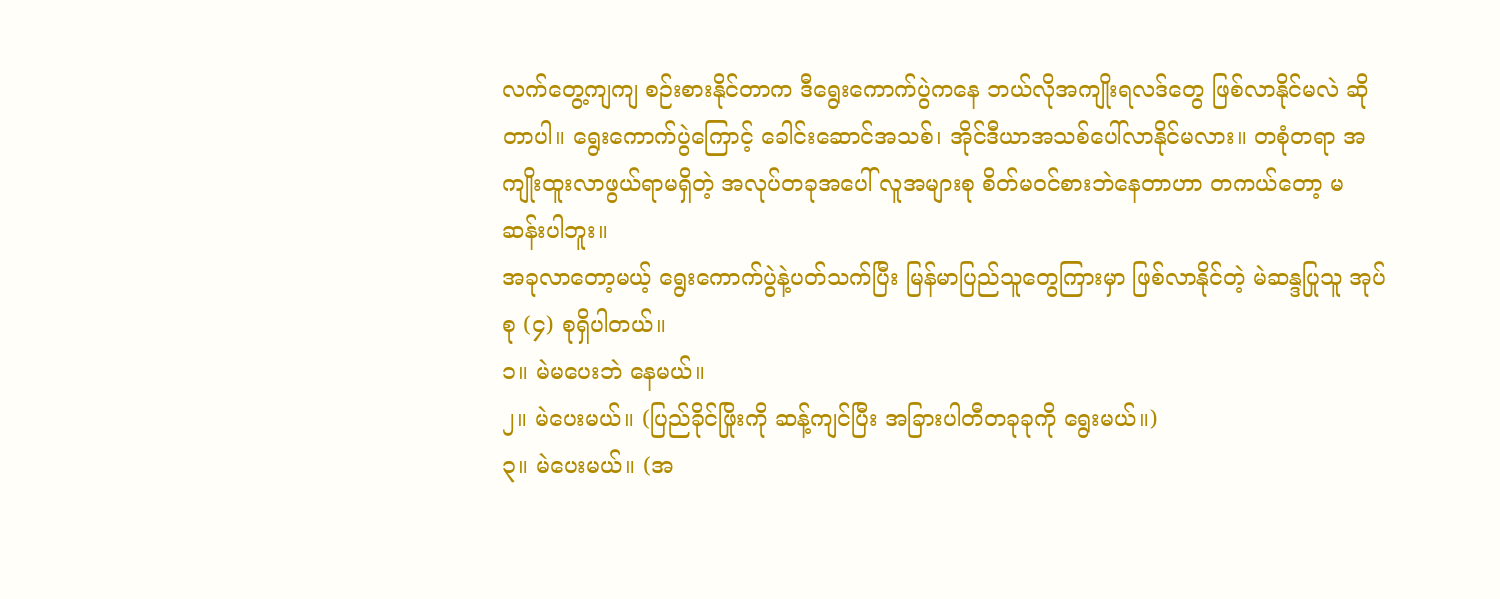လက်တွေ့ကျကျ စဉ်းစားနိုင်တာက ဒီရွေးကောက်ပွဲကနေ ဘယ်လိုအကျိုးရလဒ်တွေ ဖြစ်လာနိုင်မလဲ ဆိုတာပါ။ ရွေးကောက်ပွဲကြောင့် ခေါင်းဆောင်အသစ်၊ အိုင်ဒီယာအသစ်ပေါ်လာနိုင်မလား။ တစုံတရာ အကျိုးထူးလာဖွယ်ရာမရှိတဲ့ အလုပ်တခုအပေါ် လူအများစု စိတ်မဝင်စားဘဲနေတာဟာ တကယ်တော့ မဆန်းပါဘူး။
အခုလာတော့မယ့် ရွေးကောက်ပွဲနဲ့ပတ်သက်ပြီး မြန်မာပြည်သူတွေကြားမှာ ဖြစ်လာနိုင်တဲ့ မဲဆန္ဒပြုသူ အုပ်စု (၄) စုရှိပါတယ်။
၁။ မဲမပေးဘဲ နေမယ်။
၂။ မဲပေးမယ်။ (ပြည်ခိုင်ဖြိုးကို ဆန့်ကျင်ပြီး အခြားပါတီတခုခုကို ရွေးမယ်။)
၃။ မဲပေးမယ်။ (အ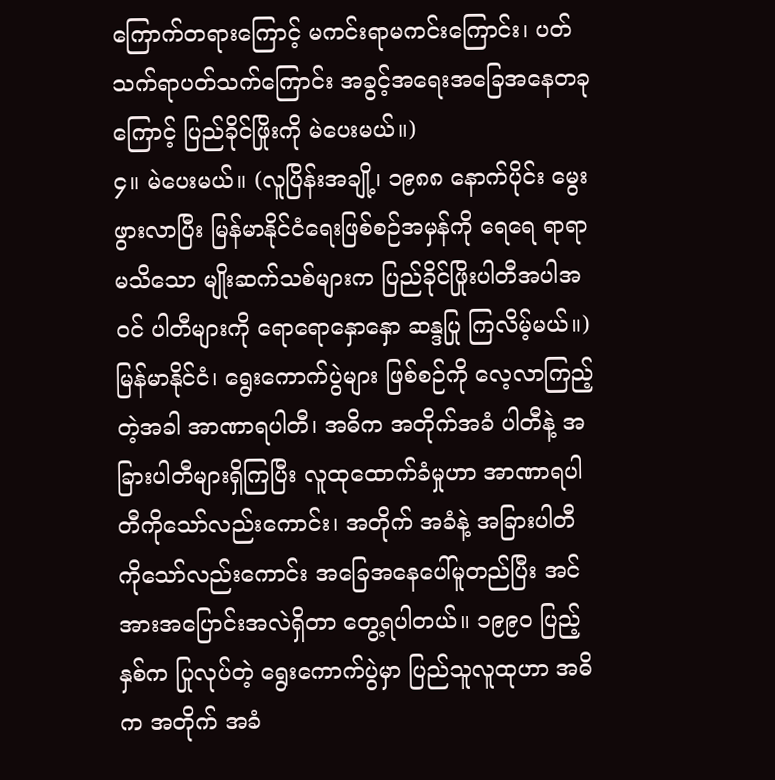ကြောက်တရားကြောင့် မကင်းရာမကင်းကြောင်း၊ ပတ်သက်ရာပတ်သက်ကြောင်း အခွင့်အရေးအခြေအနေတခုကြောင့် ပြည်ခိုင်ဖြိုးကို မဲပေးမယ်။)
၄။ မဲပေးမယ်။ (လူပြိန်းအချို့၊ ၁၉၈၈ နောက်ပိုင်း မွေးဖွားလာပြီး မြန်မာနိုင်ငံရေးဖြစ်စဉ်အမှန်ကို ရေရေ ရာရာမသိသော မျိုးဆက်သစ်များက ပြည်ခိုင်ဖြိုးပါတီအပါအဝင် ပါတီများကို ရောရောနှောနှော ဆန္ဒပြု ကြလိမ့်မယ်။)
မြန်မာနိုင်ငံ၊ ရွေးကောက်ပွဲများ ဖြစ်စဉ်ကို လေ့လာကြည့်တဲ့အခါ အာဏာရပါတီ၊ အဓိက အတိုက်အခံ ပါတီနဲ့ အခြားပါတီများရှိကြပြီး လူထုထောက်ခံမှုဟာ အာဏာရပါတီကိုသော်လည်းကောင်း၊ အတိုက် အခံနဲ့ အခြားပါတီကိုသော်လည်းကောင်း အခြေအနေပေါ်မူတည်ပြီး အင်အားအပြောင်းအလဲရှိတာ တွေ့ရပါတယ်။ ၁၉၉၀ ပြည့်နှစ်က ပြုလုပ်တဲ့ ရွေးကောက်ပွဲမှာ ပြည်သူလူထုဟာ အဓိက အတိုက် အခံ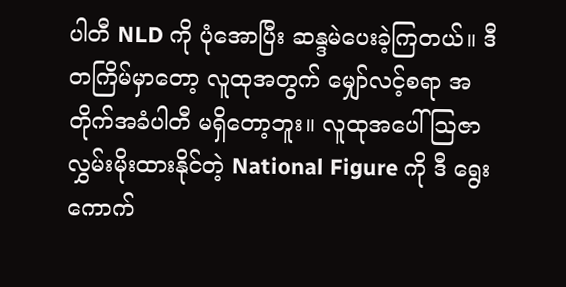ပါတီ NLD ကို ပုံအောပြီး ဆန္ဒမဲပေးခဲ့ကြတယ်။ ဒီတကြိမ်မှာတော့ လူထုအတွက် မျှော်လင့်စရာ အတိုက်အခံပါတီ မရှိတော့ဘူး။ လူထုအပေါ် သြဇာလွှမ်းမိုးထားနိုင်တဲ့ National Figure ကို ဒီ ရွေးကောက်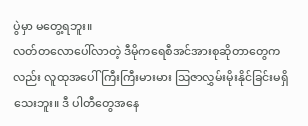ပွဲမှာ မတွေ့ရဘူး။
လတ်တလောပေါ်လာတဲ့ ဒီမိုကရေစီအင်အားစုဆိုတာတွေကလည်း လူထုအပေါ်ကြီးကြီးမားမား သြဇာလွှမ်းမိုးနိုင်ခြင်းမရှိသေးဘူး။ ဒီ ပါတီတွေအနေ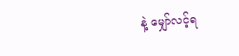နဲ့ မျှော်လင့်ရ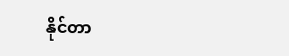နိုင်တာ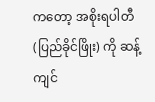ကတော့ အစိုးရပါတီ (ပြည်ခိုင်ဖြိုး) ကို ဆန့်ကျင်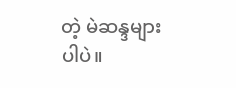တဲ့ မဲဆန္ဒများပါပဲ။